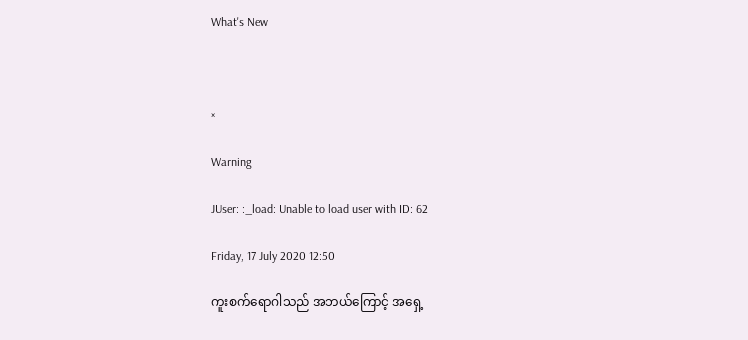What's New



×

Warning

JUser: :_load: Unable to load user with ID: 62

Friday, 17 July 2020 12:50

ကူးစက်ရောဂါသည် အဘယ်ကြောင့် အရှေ့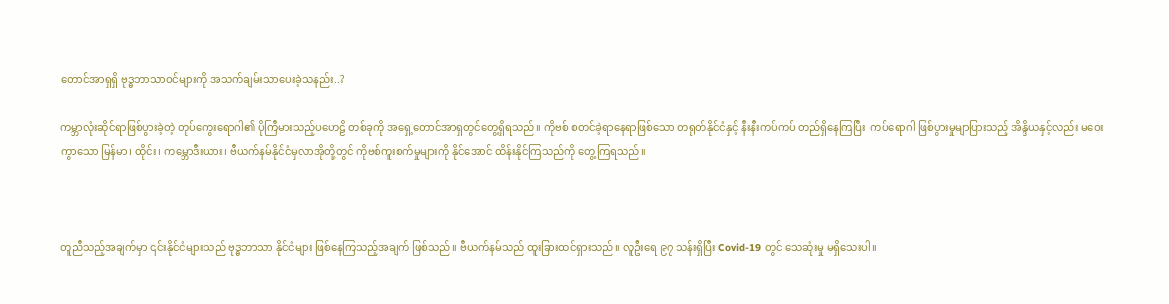တောင်အာရှရှိ ဗုဒ္ဓဘာသာဝင်များကို အသက်ချမ်းသာပေးခဲ့သနည်း..?

ကမ္ဘာလုံးဆိုင်ရာဖြစ်ပွားခဲ့တဲ့ တုပ်ကွေးရောဂါ၏ ပိုကြီမားသည့်ပဟေဠိ တစ်ခုကို အရှေ့တောင်အာရှတွင်တွေ့ရှိရသည်။ ကိုဗစ် စတင်ခဲ့ရာနေရာဖြစ်သော တရုတ်နိုင်ငံနှင့် နီးနီးကပ်ကပ် တည်ရှိနေကြပြီး  ကပ်ရောဂါ ဖြစ်ပွားမှုမျာပြားသည့် အိန္ဒိယနှင့်လည်း မဝေးကွာသော မြန်မာ၊ ထိုင်း၊ ကမ္ဘောဒီးယား၊ ဗီယက်နမ်နိုင်ငံမှလာအိုတို့တွင် ကိုဗစ်ကူးစက်မှုများကို နိုင်အောင် ထိန်းနိုင်ကြသည်ကို တွေ့ကြရသည်။



တူညီသည့်အချက်မှာ ၎င်းနိုင်ငံများသည် ဗုဒ္ဓဘာသာ နိုင်ငံများ ဖြစ်နေကြသည့်အချက် ဖြစ်သည်။ ဗီယက်နမ်သည် ထူးခြားထင်ရှားသည်။ လူဦးရေ ၉၇ သန်းရှိပြီး Covid-19 တွင် သေဆုံးမှု မရှိသေးပါ။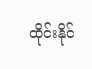ထိုင်းနိုင်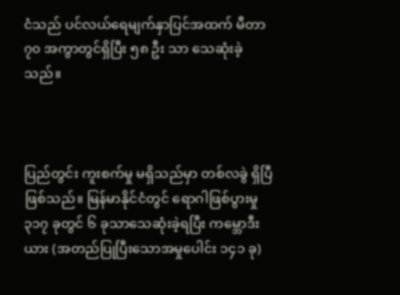ငံသည် ပင်လယ်ရေမျက်နှာပြင်အထက် မီတာ ၇၀ အကွာတွင်ရှိပြီး ၅၈ ဦး သာ သေဆုံးခဲ့သည်။



ပြည်တွင်း ကူးစက်မှု မရှိသည်မှာ တစ်လခွဲ ရှိပြီ ဖြစ်သည်။ မြန်မာနိုင်ငံတွင် ရောဂါဖြစ်ပွားမှု ၃၁၇ ခုတွင် ၆ ခုသာသေဆုံးခဲ့ရပြီး ကမ္ဘောဒီးယား (အတည်ပြုပြီးသောအမှုပေါင်း ၁၄၁ ခု)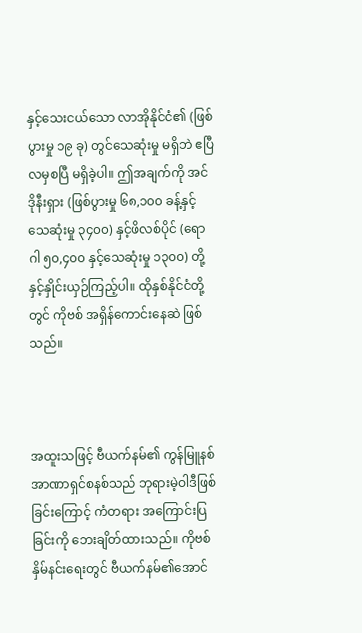နှင့်သေးငယ်သော လာအိုနိုင်ငံ၏ (ဖြစ်ပွားမှု ၁၉ ခု) တွင်သေဆုံးမှု မရှိဘဲ ဧပြီလမှစပြီ မရှိခဲ့ပါ။ ဤအချက်ကို အင်ဒိုနီးရှား (ဖြစ်ပွားမှု ၆၈,၁၀၀ ခန့်နှင့်သေဆုံးမှု ၃၄၀၀) နှင့်ဖိလစ်ပိုင် (ရောဂါ ၅၀,၄၀၀ နှင့်သေဆုံးမှု ၁၃၀၀) တို့နှင့်နှိုင်းယှဉ်ကြည့်ပါ။ ထိုနှစ်နိုင်ငံတို့တွင် ကိုဗစ် အရှိန်ကောင်းနေဆဲ ဖြစ်သည်။



အထူးသဖြင့် ဗီယက်နမ်၏ ကွန်မြူနစ်အာဏာရှင်စနစ်သည် ဘုရားမဲ့ဝါဒီဖြစ်ခြင်းကြောင့် ကံတရား အကြောင်းပြခြင်းကို ဘေးချိတ်ထားသည်။ ကိုဗစ် နှိမ်နင်းရေးတွင် ဗီယက်နမ်၏အောင်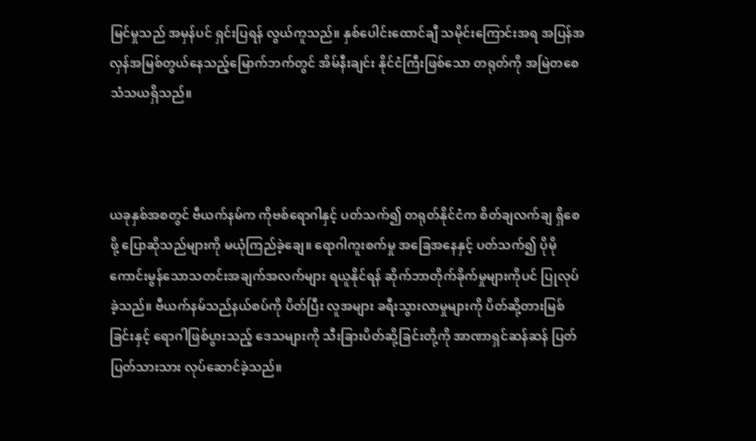မြင်မှုသည် အမှန်ပင် ရှင်းပြရန် လွယ်ကူသည်။ နှစ်ပေါင်းထောင်ချီ သမိုင်းကြောင်းအရ အပြန်အလှန်အမြစ်တွယ်နေသည့်မြောက်ဘက်တွင် အိမ်နီးချင်း နိုင်ငံကြီးဖြစ်သော တရုတ်ကို အမြဲတစေ သံသယရှိသည်။



ယခုနှစ်အစတွင် ဗီယက်နမ်က ကိုဗစ်ရောဂါနှင့် ပတ်သက်၍ တရုတ်နိုင်ငံက စိတ်ချလက်ချ ရှိစေဖို့ ပြောဆိုသည်များကို မယုံကြည်ခဲ့ချေ။ ရောဂါကူးစက်မှု အခြေအနေနှင့် ပတ်သက်၍ ပိုမိုကောင်းမွန်သောသတင်းအချက်အလက်များ ရယူနိုင်ရန် ဆိုက်ဘာတိုက်ခိုက်မှုများကိုပင် ပြုလုပ်ခဲ့သည်။ ဗီယက်နမ်သည်နယ်စပ်ကို ပိတ်ပြီး လူအများ ခရီးသွားလာမှုများကို ပိတ်ဆို့တားမြစ်ခြင်းနှင့် ရောဂါဖြစ်ပွားသည့် ဒေသများကို သီးခြားပိတ်ဆို့ခြင်းတို့ကို အာဏာရှင်ဆန်ဆန် ပြတ်ပြတ်သားသား လုပ်ဆောင်ခဲ့သည်။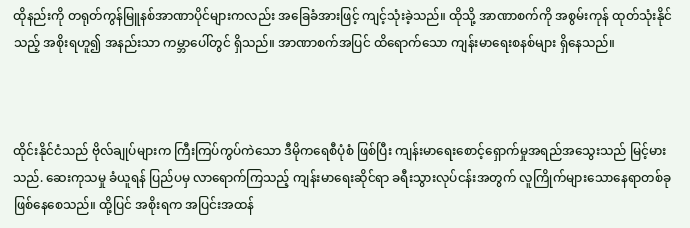ထိုနည်းကို တရုတ်ကွန်မြူနစ်အာဏာပိုင်များကလည်း အခြေခံအားဖြင့် ကျင့်သုံးခဲ့သည်။ ထိုသို့ အာဏာစက်ကို အစွမ်းကုန် ထုတ်သုံးနိုင်သည့် အစိုးရဟူ၍ အနည်းသာ ကမ္ဘာပေါ်တွင် ရှိသည်။ အာဏာစက်အပြင် ထိရောက်သော ကျန်းမာရေးစနစ်များ ရှိနေသည်။



ထိုင်းနိုင်ငံသည် ဗိုလ်ချုပ်များက ကြီးကြပ်ကွပ်ကဲသော ဒီမိုကရေစီပုံစံ ဖြစ်ပြီး ကျန်းမာရေးစောင့်ရှောက်မှုအရည်အသွေးသည် မြင့်မားသည်. ဆေးကုသမှု ခံယူရန် ပြည်ပမှ လာရောက်ကြသည့် ကျန်းမာရေးဆိုင်ရာ ခရီးသွားလုပ်ငန်းအတွက် လူကြိုက်များသောနေရာတစ်ခုဖြစ်နေစေသည်။ ထို့ပြင် အစိုးရက အပြင်းအထန်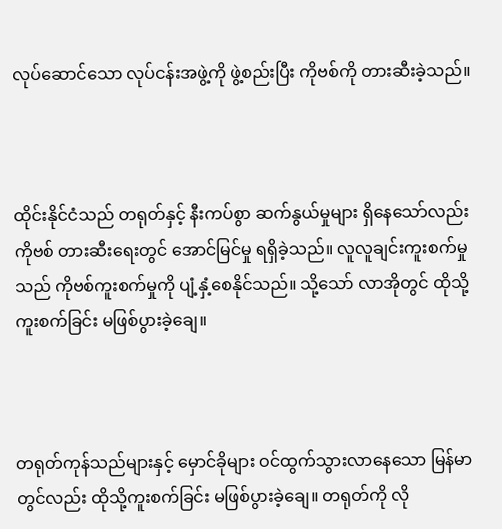လုပ်ဆောင်သော လုပ်ငန်းအဖွဲ့ကို ဖွဲ့စည်းပြီး ကိုဗစ်ကို တားဆီးခဲ့သည်။



ထိုင်းနိုင်ငံသည် တရုတ်နှင့် နီးကပ်စွာ ဆက်နွယ်မှုများ ရှိနေသော်လည်း ကိုဗစ် တားဆီးရေးတွင် အောင်မြင်မှု ရရှိခဲ့သည်။ လူလူချင်းကူးစက်မှုသည် ကိုဗစ်ကူးစက်မှုကို ပျံ့နှံ့စေနိုင်သည်။ သို့သော် လာအိုတွင် ထိုသို့ကူးစက်ခြင်း မဖြစ်ပွားခဲ့ချေ။



တရုတ်ကုန်သည်များနှင့် မှောင်ခိုများ ဝင်ထွက်သွားလာနေသော မြန်မာတွင်လည်း ထိုသို့ကူးစက်ခြင်း မဖြစ်ပွားခဲ့ချေ။ တရုတ်ကို လို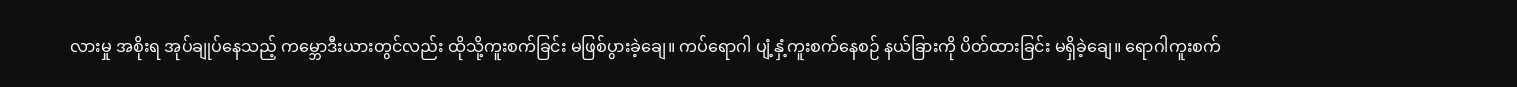လားမှု အစိုးရ အုပ်ချုပ်နေသည့် ကမ္ဘောဒီးယားတွင်လည်း ထိုသို့ကူးစက်ခြင်း မဖြစ်ပွားခဲ့ချေ။ ကပ်ရောဂါ ပျံ့နှံ့ကူးစက်နေစဉ် နယ်ခြားကို ပိတ်ထားခြင်း မရှိခဲ့ချေ။ ရောဂါကူးစက်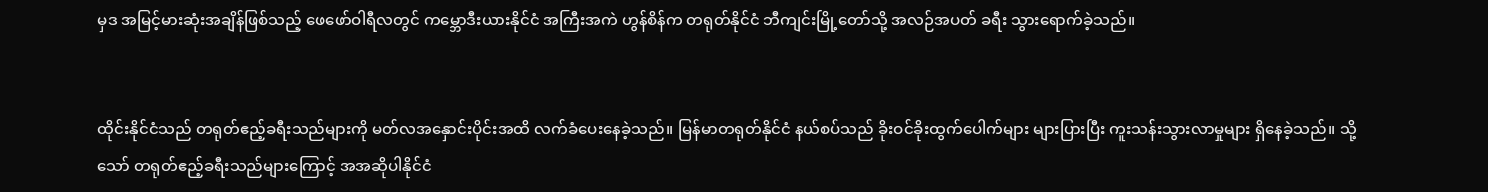မှဒ အမြင့်မားဆုံးအချိန်ဖြစ်သည့် ဖေဖော်ဝါရီလတွင် ကမ္ဘောဒီးယားနိုင်ငံ အကြီးအကဲ ဟွန်စိန်က တရုတ်နိုင်ငံ ဘီကျင်းမြို့တော်သို့ အလဉ်အပတ် ခရီး သွား‌ရောက်ခဲ့သည်။


ထိုင်းနိုင်ငံသည် တရုတ်ဧည့်ခရီးသည်များကို မတ်လအနှောင်းပိုင်းအထိ လက်ခံပေးနေခဲ့သည်။ မြန်မာတရုတ်နိုင်ငံ နယ်စပ်သည် ခိုးဝင်ခိုးထွက်ပေါက်များ များပြားပြီး ကူးသန်းသွားလာမှုများ ရှိနေခဲ့သည်။ သို့သော် တရုတ်ဧည့်ခရီးသည်များကြောင့် အအဆိုပါနိုင်ငံ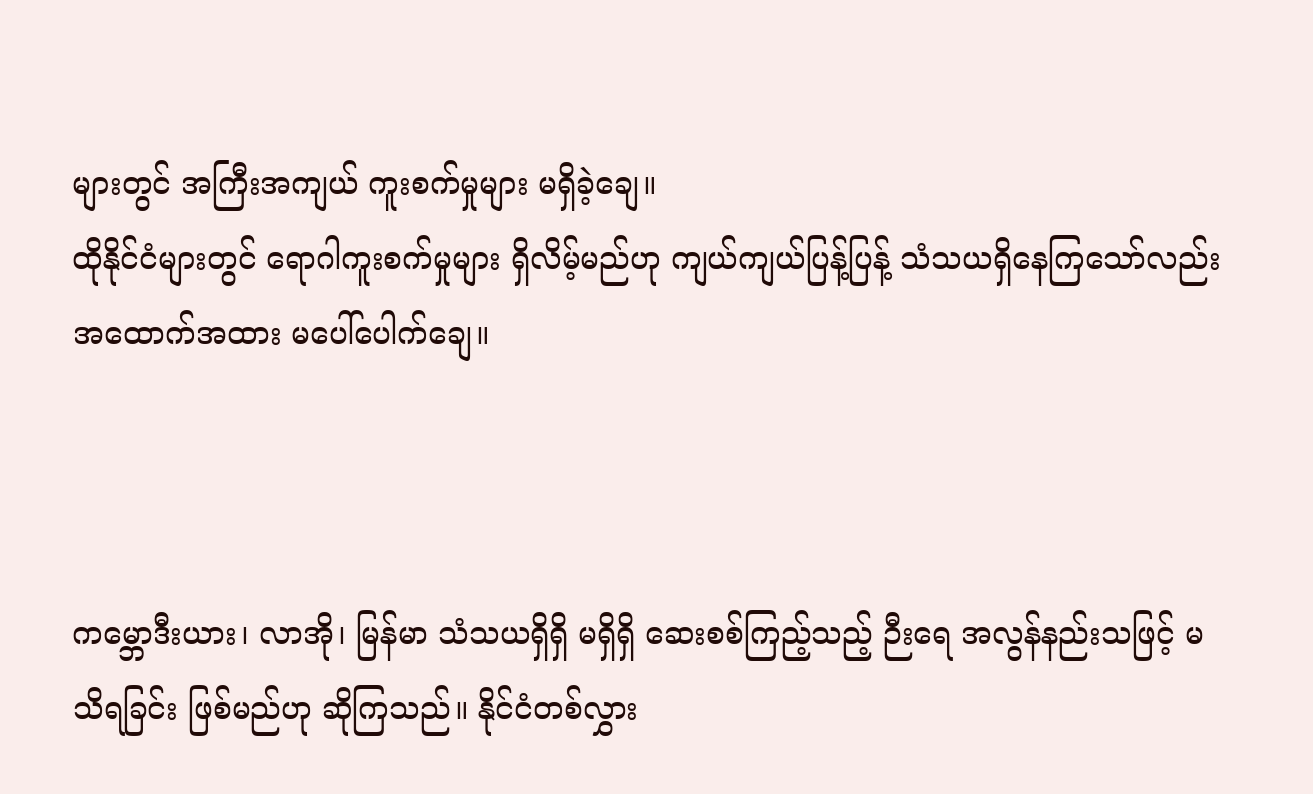များတွင် အကြီးအကျယ် ကူးစက်မှုများ မရှိခဲ့ချေ။
ထိုနိုင်ငံများတွင် ရောဂါကူးစက်မှုများ ရှိလိမ့်မည်ဟု ကျယ်ကျယ်ပြန့်ပြန့် သံသယရှိနေကြသော်လည်း အထောက်အထား မပေါ်ပေါက်ချေ။



ကမ္ဘောဒီးယား၊ လာအို၊ မြန်မာ သံသယရှိရှိ မရှိရှိ ဆေးစစ်ကြည့်သည့် ဉီးရေ အလွန်နည်းသဖြင့် မသိရခြင်း ဖြစ်မည်ဟု ဆိုကြသည်။ နိုင်ငံတစ်လွှား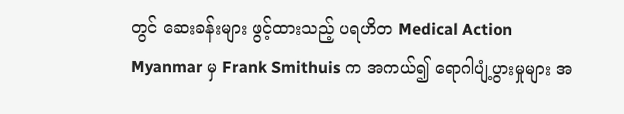တွင် ဆေးခန်းများ ဖွင့်ထားသည့် ပရဟိတ Medical Action Myanmar မှ Frank Smithuis က အကယ်၍ ရောဂါပျံ့ပွားမှုများ အ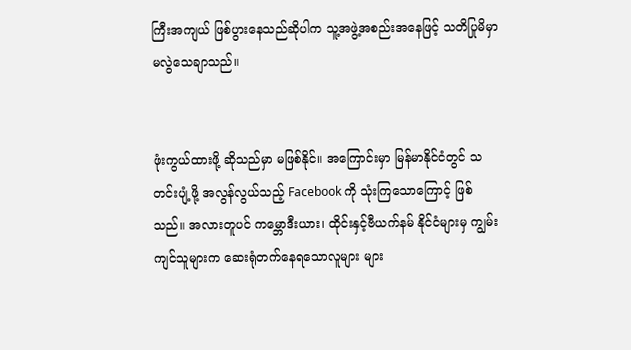ကြီးအကျယ် ဖြစ်ပွားနေသည်ဆိုပါက သူ့အဖွဲ့အစည်းအနေဖြင့် သတိပြုမိမှာ မလွဲသေချာသည်။


ဖုံးကွယ်ထားဖို့ ဆိုသည်မှာ မဖြစ်နိုင်။ အကြောင်းမှာ မြန်မာနိုင်ငံတွင် သတင်းပျံ့ဖို့ အလွန်လွယ်သည့် Facebook ကို သုံးကြသောကြောင့် ဖြစ်သည်။ အလားတူပင် ကမ္ဘောဒီးယား၊ ထိုင်းနှင့်ဗီယက်နမ် နိုင်ငံများမှ ကျွမ်းကျင်သူများက ဆေးရုံတက်နေရသောလူများ များ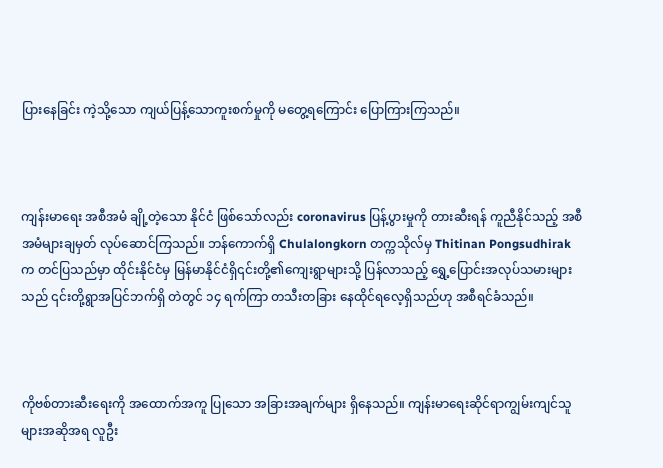ပြားနေခြင်း ကဲ့သို့သော ကျယ်ပြန့်သောကူးစက်မှုကို မတွေ့ရကြောင်း ပြောကြားကြသည်။



ကျန်းမာရေး အစီအမံ ချို့တဲ့သော နိုင်ငံ ဖြစ်သော်လည်း coronavirus ပြန့်ပွားမှုကို တားဆီးရန် ကူညီနိုင်သည့် အစီအမံများချမှတ် လုပ်ဆောင်ကြသည်။ ဘန်ကောက်ရှိ Chulalongkorn တက္ကသိုလ်မှ Thitinan Pongsudhirak က တင်ပြသည်မှာ ထိုင်းနိုင်ငံမှ မြန်မာနိုင်ငံရှိ၎င်းတို့၏ကျေးရွာများသို့ ပြန်လာသည့် ရွှေ့ပြောင်းအလုပ်သမားများသည် ၎င်းတို့ရွာအပြင်ဘက်ရှိ တဲတွင် ၁၄ ရက်ကြာ တသီးတခြား နေထိုင်ရလေ့ရှိသည်ဟု အစီရင်ခံသည်။



ကိုဗစ်တားဆီးရေးကို အထောက်အကူ ပြုသော အခြားအချက်များ ရှိနေသည်။ ကျန်းမာရေးဆိုင်ရာကျွမ်းကျင်သူများအဆိုအရ လူဦး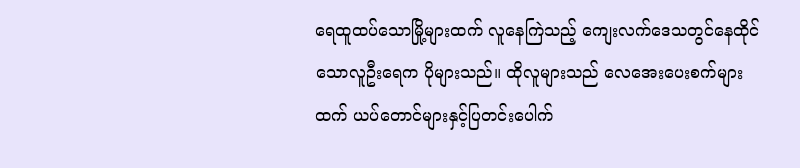ရေထူထပ်သောမြို့များထက် လူနေကြဲသည့် ကျေးလက်ဒေသတွင်နေထိုင်သောလူဦးရေက ပိုများသည်။ ထိုလူများသည် လေအေးပေးစက်များထက် ယပ်တောင်များနှင့်ပြတင်းပေါက်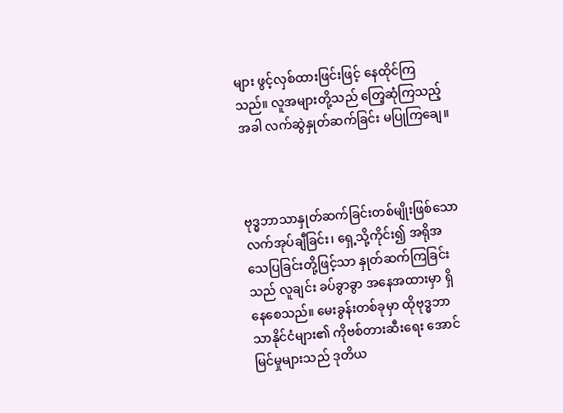များ ဖွင့်လှစ်ထားဖြင်းဖြင့် နေထိုင်ကြသည်။ လူအများတို့သည် တြေ့ဆုံကြသည့်အခါ လက်ဆွဲနှုတ်ဆက်ခြင်း မပြုကြချေ။



ဗုဒ္ဓဘာသာနှုတ်ဆက်ခြင်းတစ်မျိုးဖြစ်သော လက်အုပ်ချီခြင်း၊ ရှေ့သို့ကိုင်း၍ အရိုအသေပြခြင်းတို့ဖြင့်သာ နှုတ်ဆက်ကြခြင်းသည် လူချင်း ခပ်ခွာခွာ အနေအထားမှာ ရှိနေစေသည်။ မေးခွန်းတစ်ခုမှာ ထိုဗုဒ္ဓဘာသာနိုင်ငံများ၏ ကိုဗစ်တားဆီးရေး အောင်မြင်မှုများသည် ဒုတိယ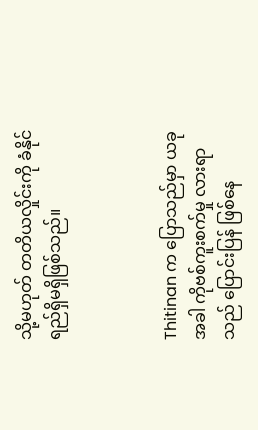သို့မဟုတ် တတိယလှိုင်းကို ခံနိုင်ရည်ရှိမရှိဖြစ်သည်။



Thitinan က ပြောသည်မှာ ယခုအခါ ကိုဗစ်ကူးစက်မှု လားရာသည် ပြောင်းပြန် ဖြစ်နေ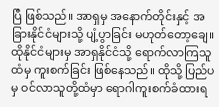ပြီ ဖြစ်သည်။ အာရှမှ အနောက်တိုင်းနှင့် အခြားနိုင်ငံများသို့ ပျံ့ပွာခြင်း မဟုတ်တော့ချေ။ ထိုနိုင်ငံများမှ အာရှနိုင်ငံသို့ ရောက်လာကြသူထံမှ ကူးစက်ခြင်း ဖြစ်နေသည်။ ထိုသို့ ပြည်ပမှ ဝင်လာသူတို့ထံမှာ ရောဂါကူးစက်ခံထားရ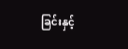ခြင်းနှင့်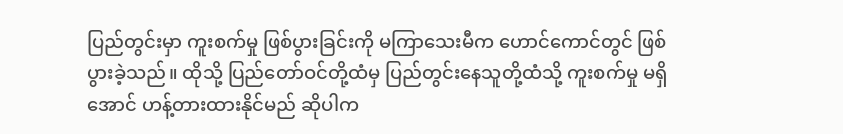ပြည်တွင်းမှာ ကူးစက်မှု ဖြစ်ပွားခြင်းကို မကြာသေးမီက ဟောင်ကောင်တွင် ဖြစ်ပွားခဲ့သည်။ ထိုသို့ ပြည်တော်ဝင်တို့ထံမှ ပြည်တွင်းနေသူတို့ထံသို့ ကူးစက်မှု မရှိအောင် ဟန့်တားထားနိုင်မည် ဆိုပါက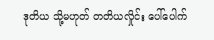ဒုတိယ သို့မဟုတ် တတိယလှိုင်း ပေါ်ပေါက်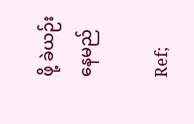ဖို့ ခဲယဉ်းနေမည်

Ref;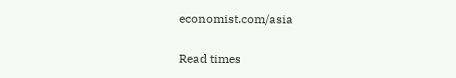economist.com/asia

Read times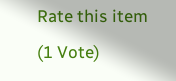Rate this item
(1 Vote)